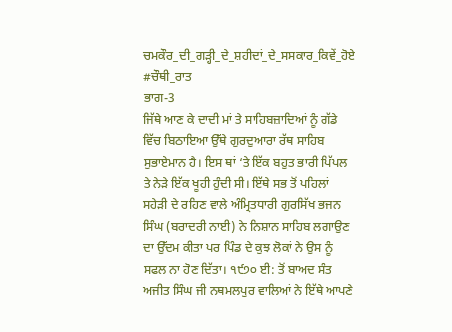ਚਮਕੌਰ_ਦੀ_ਗੜ੍ਹੀ_ਦੇ_ਸ਼ਹੀਦਾਂ_ਦੇ_ਸਸਕਾਰ_ਕਿਵੇਂ_ਹੋਏ
#ਚੌਥੀ_ਰਾਤ
ਭਾਗ-3
ਜਿੱਥੇ ਆਣ ਕੇ ਦਾਦੀ ਮਾਂ ਤੇ ਸਾਹਿਬਜ਼ਾਦਿਆਂ ਨੂੰ ਗੱਡੇ ਵਿੱਚ ਬਿਠਾਇਆ ਉੱਥੇ ਗੁਰਦੁਆਰਾ ਰੱਥ ਸਾਹਿਬ ਸੁਭਾਏਮਾਨ ਹੈ। ਇਸ ਥਾਂ ‘ਤੇ ਇੱਕ ਬਹੁਤ ਭਾਰੀ ਪਿੱਪਲ ਤੇ ਨੇੜੇ ਇੱਕ ਖੂਹੀ ਹੁੰਦੀ ਸੀ। ਇੱਥੇ ਸਭ ਤੋਂ ਪਹਿਲਾਂ ਸਹੇੜੀ ਦੇ ਰਹਿਣ ਵਾਲੇ ਅੰਮ੍ਰਿਤਧਾਰੀ ਗੁਰਸਿੱਖ ਭਜਨ ਸਿੰਘ (ਬਰਾਦਰੀ ਨਾਈ) ਨੇ ਨਿਸ਼ਾਨ ਸਾਹਿਬ ਲਗਾਉਣ ਦਾ ਉੱਦਮ ਕੀਤਾ ਪਰ ਪਿੰਡ ਦੇ ਕੁਝ ਲੋਕਾਂ ਨੇ ਉਸ ਨੂੰ ਸਫਲ ਨਾ ਹੋਣ ਦਿੱਤਾ। ੧੯੭੦ ਈ: ਤੋਂ ਬਾਅਦ ਸੰਤ ਅਜੀਤ ਸਿੰਘ ਜੀ ਨਥਮਲਪੁਰ ਵਾਲਿਆਂ ਨੇ ਇੱਥੇ ਆਪਣੇ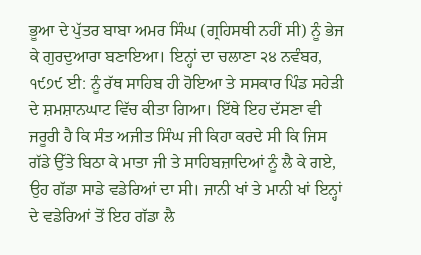ਭੂਆ ਦੇ ਪੁੱਤਰ ਬਾਬਾ ਅਮਰ ਸਿੰਘ (ਗ੍ਰਹਿਸਥੀ ਨਹੀਂ ਸੀ) ਨੂੰ ਭੇਜ ਕੇ ਗੁਰਦੁਆਰਾ ਬਣਾਇਆ। ਇਨ੍ਹਾਂ ਦਾ ਚਲਾਣਾ ੨੪ ਨਵੰਬਰ, ੧੯੭੯ ਈ: ਨੂੰ ਰੱਥ ਸਾਹਿਬ ਹੀ ਹੋਇਆ ਤੇ ਸਸਕਾਰ ਪਿੰਡ ਸਹੇੜੀ ਦੇ ਸ਼ਮਸ਼ਾਨਘਾਟ ਵਿੱਚ ਕੀਤਾ ਗਿਆ। ਇੱਥੇ ਇਹ ਦੱਸਣਾ ਵੀ ਜਰੂਰੀ ਹੈ ਕਿ ਸੰਤ ਅਜੀਤ ਸਿੰਘ ਜੀ ਕਿਹਾ ਕਰਦੇ ਸੀ ਕਿ ਜਿਸ ਗੱਡੇ ਉੱਤੇ ਬਿਠਾ ਕੇ ਮਾਤਾ ਜੀ ਤੇ ਸਾਹਿਬਜ਼ਾਦਿਆਂ ਨੂੰ ਲੈ ਕੇ ਗਏ, ਉਹ ਗੱਡਾ ਸਾਡੇ ਵਡੇਰਿਆਂ ਦਾ ਸੀ। ਜਾਨੀ ਖਾਂ ਤੇ ਮਾਨੀ ਖਾਂ ਇਨ੍ਹਾਂ ਦੇ ਵਡੇਰਿਆਂ ਤੋਂ ਇਹ ਗੱਡਾ ਲੈ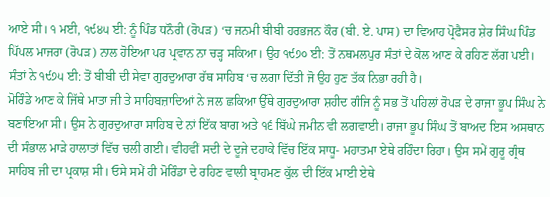ਆਏ ਸੀ। ੧ ਮਈ, ੧੯੪੫ ਈ: ਨੂੰ ਪਿੰਡ ਧਨੌਰੀ (ਰੋਪੜ) ‘ਚ ਜਨਮੀ ਬੀਬੀ ਹਰਭਜਨ ਕੌਰ (ਬੀ. ਏ. ਪਾਸ) ਦਾ ਵਿਆਹ ਪ੍ਰੋਫੈਸਰ ਸ਼ੇਰ ਸਿੰਘ ਪਿੰਡ ਪਿੱਪਲ ਮਾਜਰਾ (ਰੋਪੜ) ਨਾਲ ਹੋਇਆ ਪਰ ਪ੍ਰਵਾਨ ਨਾ ਚੜ੍ਹ ਸਕਿਆ। ਉਹ ੧੯੭੦ ਈ: ਤੋਂ ਨਥਮਲਪੁਰ ਸੰਤਾਂ ਦੇ ਕੋਲ ਆਣ ਕੇ ਰਹਿਣ ਲੱਗ ਪਈ। ਸੰਤਾਂ ਨੇ ੧੯੭੫ ਈ: ਤੋਂ ਬੀਬੀ ਦੀ ਸੇਵਾ ਗੁਰਦੁਆਰਾ ਰੱਥ ਸਾਹਿਬ ‘ਚ ਲਗਾ ਦਿੱਤੀ ਜੋ ਉਹ ਹੁਣ ਤੱਕ ਨਿਭਾ ਰਹੀ ਹੈ।
ਮੋਰਿੰਡੇ ਆਣ ਕੇ ਜਿੱਥੇ ਮਾਤਾ ਜੀ ਤੇ ਸਾਹਿਬਜ਼ਾਦਿਆਂ ਨੇ ਜਲ ਛਕਿਆ ਉੱਥੇ ਗੁਰਦੁਆਰਾ ਸ਼ਹੀਦ ਗੰਜਿ ਨੂੰ ਸਭ ਤੋਂ ਪਹਿਲਾਂ ਰੋਪੜ ਦੇ ਰਾਜਾ ਭੂਪ ਸਿੰਘ ਨੇ ਬਣਾਇਆ ਸੀ। ਉਸ ਨੇ ਗੁਰਦੁਆਰਾ ਸਾਹਿਬ ਦੇ ਨਾਂ ਇੱਕ ਬਾਗ ਅਤੇ ੧੬ ਬਿੱਘੇ ਜਮੀਨ ਵੀ ਲਗਵਾਈ। ਰਾਜਾ ਭੂਪ ਸਿੰਘ ਤੋਂ ਬਾਅਦ ਇਸ ਅਸਥਾਨ ਦੀ ਸੰਭਾਲ ਮਾੜੇ ਹਾਲਾਤਾਂ ਵਿੱਚ ਚਲੀ ਗਈ। ਵੀਹਵੀਂ ਸਦੀ ਦੇ ਦੂਜੇ ਦਹਾਕੇ ਵਿੱਚ ਇੱਕ ਸਾਧੂ- ਮਹਾਤਮਾ ਏਥੇ ਰਹਿੰਦਾ ਰਿਹਾ। ਉਸ ਸਮੇਂ ਗੁਰੂ ਗ੍ਰੰਥ ਸਾਹਿਬ ਜੀ ਦਾ ਪ੍ਰਕਾਸ਼ ਸੀ। ਓਸੇ ਸਮੇਂ ਹੀ ਮੋਰਿੰਡਾ ਦੇ ਰਹਿਣ ਵਾਲੀ ਬ੍ਰਾਹਮਣ ਕੁੱਲ ਦੀ ਇੱਕ ਮਾਈ ਏਥੇ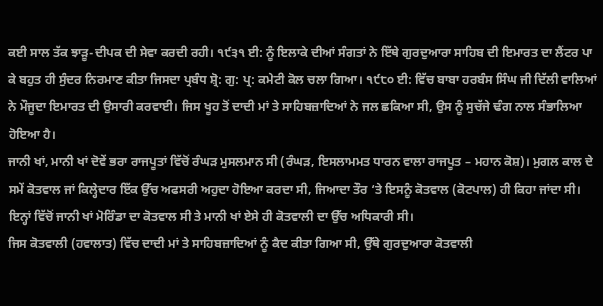ਕਈ ਸਾਲ ਤੱਕ ਝਾੜੂ-ਦੀਪਕ ਦੀ ਸੇਵਾ ਕਰਦੀ ਰਹੀ। ੧੯੩੧ ਈ: ਨੂੰ ਇਲਾਕੇ ਦੀਆਂ ਸੰਗਤਾਂ ਨੇ ਇੱਥੇ ਗੁਰਦੁਆਰਾ ਸਾਹਿਬ ਦੀ ਇਮਾਰਤ ਦਾ ਲੈਂਟਰ ਪਾ ਕੇ ਬਹੁਤ ਹੀ ਸੁੰਦਰ ਨਿਰਮਾਣ ਕੀਤਾ ਜਿਸਦਾ ਪ੍ਰਬੰਧ ਸ਼੍ਰੋ: ਗੁ: ਪ੍ਰ: ਕਮੇਟੀ ਕੋਲ ਚਲਾ ਗਿਆ। ੧੯੮੦ ਈ: ਵਿੱਚ ਬਾਬਾ ਹਰਬੰਸ ਸਿੰਘ ਜੀ ਦਿੱਲੀ ਵਾਲਿਆਂ ਨੇ ਮੌਜੂਦਾ ਇਮਾਰਤ ਦੀ ਉਸਾਰੀ ਕਰਵਾਈ। ਜਿਸ ਖੂਹ ਤੋਂ ਦਾਦੀ ਮਾਂ ਤੇ ਸਾਹਿਬਜ਼ਾਦਿਆਂ ਨੇ ਜਲ ਛਕਿਆ ਸੀ, ਉਸ ਨੂੰ ਸੁਚੱਜੇ ਢੰਗ ਨਾਲ ਸੰਭਾਲਿਆ ਹੋਇਆ ਹੈ।
ਜਾਨੀ ਖਾਂ, ਮਾਨੀ ਖਾਂ ਦੋਵੇਂ ਭਰਾ ਰਾਜਪੂਤਾਂ ਵਿੱਚੋਂ ਰੰਘੜ ਮੁਸਲਮਾਨ ਸੀ (ਰੰਘੜ, ਇਸਲਾਮਮਤ ਧਾਰਨ ਵਾਲਾ ਰਾਜਪੂਤ – ਮਹਾਨ ਕੋਸ਼)। ਮੁਗਲ ਕਾਲ ਦੇ ਸਮੇਂ ਕੋਤਵਾਲ ਜਾਂ ਕਿਲ੍ਹੇਦਾਰ ਇੱਕ ਉੱਚ ਅਫਸਰੀ ਅਹੁਦਾ ਹੋਇਆ ਕਰਦਾ ਸੀ, ਜਿਆਦਾ ਤੌਰ ‘ਤੇ ਇਸਨੂੰ ਕੋਤਵਾਲ (ਕੋਟਪਾਲ) ਹੀ ਕਿਹਾ ਜਾਂਦਾ ਸੀ। ਇਨ੍ਹਾਂ ਵਿੱਚੋਂ ਜਾਨੀ ਖਾਂ ਮੋਰਿੰਡਾ ਦਾ ਕੋਤਵਾਲ ਸੀ ਤੇ ਮਾਨੀ ਖਾਂ ਏਸੇ ਹੀ ਕੋਤਵਾਲੀ ਦਾ ਉੱਚ ਅਧਿਕਾਰੀ ਸੀ।
ਜਿਸ ਕੋਤਵਾਲੀ (ਹਵਾਲਾਤ) ਵਿੱਚ ਦਾਦੀ ਮਾਂ ਤੇ ਸਾਹਿਬਜ਼ਾਦਿਆਂ ਨੂੰ ਕੈਦ ਕੀਤਾ ਗਿਆ ਸੀ, ਉੱਥੇ ਗੁਰਦੁਆਰਾ ਕੋਤਵਾਲੀ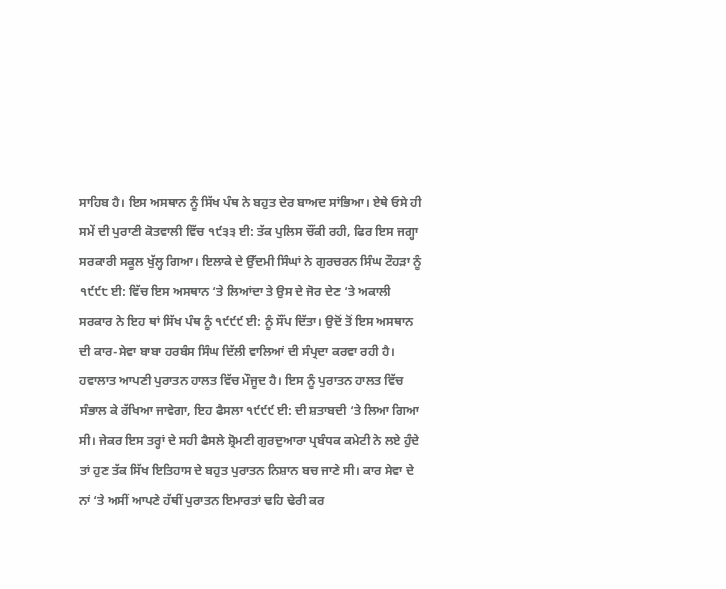ਸਾਹਿਬ ਹੈ। ਇਸ ਅਸਥਾਨ ਨੂੰ ਸਿੱਖ ਪੰਥ ਨੇ ਬਹੁਤ ਦੇਰ ਬਾਅਦ ਸਾਂਭਿਆ। ਏਥੇ ਓਸੇ ਹੀ ਸਮੇਂ ਦੀ ਪੁਰਾਣੀ ਕੋਤਵਾਲੀ ਵਿੱਚ ੧੯੩੩ ਈ: ਤੱਕ ਪੁਲਿਸ ਚੌਂਕੀ ਰਹੀ, ਫਿਰ ਇਸ ਜਗ੍ਹਾ ਸਰਕਾਰੀ ਸਕੂਲ ਖੁੱਲ੍ਹ ਗਿਆ। ਇਲਾਕੇ ਦੇ ਉੱਦਮੀ ਸਿੰਘਾਂ ਨੇ ਗੁਰਚਰਨ ਸਿੰਘ ਟੌਹੜਾ ਨੂੰ ੧੯੯੮ ਈ: ਵਿੱਚ ਇਸ ਅਸਥਾਨ ‘ਤੇ ਲਿਆਂਦਾ ਤੇ ਉਸ ਦੇ ਜੋਰ ਦੇਣ ‘ਤੇ ਅਕਾਲੀ ਸਰਕਾਰ ਨੇ ਇਹ ਥਾਂ ਸਿੱਖ ਪੰਥ ਨੂੰ ੧੯੯੯ ਈ: ਨੂੰ ਸੌਂਪ ਦਿੱਤਾ। ਉਦੋਂ ਤੋਂ ਇਸ ਅਸਥਾਨ ਦੀ ਕਾਰ-ਸੇਵਾ ਬਾਬਾ ਹਰਬੰਸ ਸਿੰਘ ਦਿੱਲੀ ਵਾਲਿਆਂ ਦੀ ਸੰਪ੍ਰਦਾ ਕਰਵਾ ਰਹੀ ਹੈ। ਹਵਾਲਾਤ ਆਪਣੀ ਪੁਰਾਤਨ ਹਾਲਤ ਵਿੱਚ ਮੌਜੂਦ ਹੈ। ਇਸ ਨੂੰ ਪੁਰਾਤਨ ਹਾਲਤ ਵਿੱਚ ਸੰਭਾਲ ਕੇ ਰੱਖਿਆ ਜਾਵੇਗਾ, ਇਹ ਫੈਸਲਾ ੧੯੯੯ ਈ: ਦੀ ਸ਼ਤਾਬਦੀ ‘ਤੇ ਲਿਆ ਗਿਆ ਸੀ। ਜੇਕਰ ਇਸ ਤਰ੍ਹਾਂ ਦੇ ਸਹੀ ਫੈਸਲੇ ਸ਼੍ਰੋਮਣੀ ਗੁਰਦੁਆਰਾ ਪ੍ਰਬੰਧਕ ਕਮੇਟੀ ਨੇ ਲਏ ਹੁੰਦੇ ਤਾਂ ਹੁਣ ਤੱਕ ਸਿੱਖ ਇਤਿਹਾਸ ਦੇ ਬਹੁਤ ਪੁਰਾਤਨ ਨਿਸ਼ਾਨ ਬਚ ਜਾਣੇ ਸੀ। ਕਾਰ ਸੇਵਾ ਦੇ ਨਾਂ ‘ਤੇ ਅਸੀਂ ਆਪਣੇ ਹੱਥੀਂ ਪੁਰਾਤਨ ਇਮਾਰਤਾਂ ਢਹਿ ਢੇਰੀ ਕਰ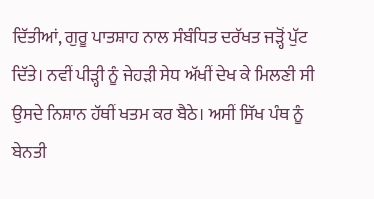ਦਿੱਤੀਆਂ, ਗੁਰੂ ਪਾਤਸ਼ਾਹ ਨਾਲ ਸੰਬੰਧਿਤ ਦਰੱਖਤ ਜੜ੍ਹੋਂ ਪੁੱਟ ਦਿੱਤੇ। ਨਵੀਂ ਪੀੜ੍ਹੀ ਨੂੰ ਜੇਹੜੀ ਸੇਧ ਅੱਖੀਂ ਦੇਖ ਕੇ ਮਿਲਣੀ ਸੀ ਉਸਦੇ ਨਿਸ਼ਾਨ ਹੱਥੀਂ ਖਤਮ ਕਰ ਬੈਠੇ। ਅਸੀਂ ਸਿੱਖ ਪੰਥ ਨੂੰ ਬੇਨਤੀ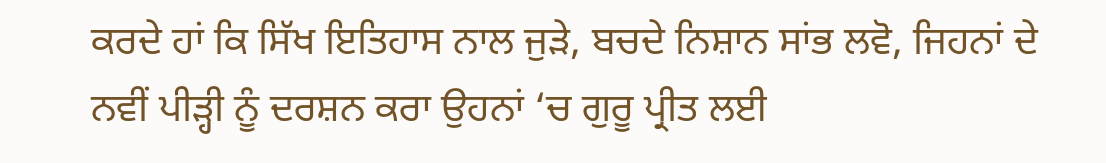ਕਰਦੇ ਹਾਂ ਕਿ ਸਿੱਖ ਇਤਿਹਾਸ ਨਾਲ ਜੁੜੇ, ਬਚਦੇ ਨਿਸ਼ਾਨ ਸਾਂਭ ਲਵੋ, ਜਿਹਨਾਂ ਦੇ ਨਵੀਂ ਪੀੜ੍ਹੀ ਨੂੰ ਦਰਸ਼ਨ ਕਰਾ ਉਹਨਾਂ ‘ਚ ਗੁਰੂ ਪ੍ਰੀਤ ਲਈ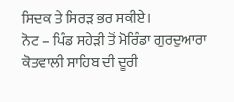ਸਿਦਕ ਤੇ ਸਿਰੜ ਭਰ ਸਕੀਏ।
ਨੋਟ – ਪਿੰਡ ਸਹੇੜੀ ਤੋਂ ਮੋਰਿੰਡਾ ਗੁਰਦੁਆਰਾ ਕੋਤਵਾਲੀ ਸਾਹਿਬ ਦੀ ਦੂਰੀ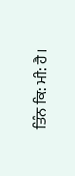ਤਿੰਨ ਕਿ: ਮੀ: ਹੈ।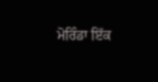ਮੋਰਿੰਡਾ ਇੱਕ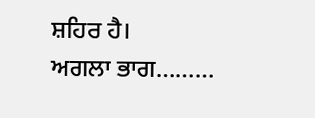ਸ਼ਹਿਰ ਹੈ।
ਅਗਲਾ ਭਾਗ………